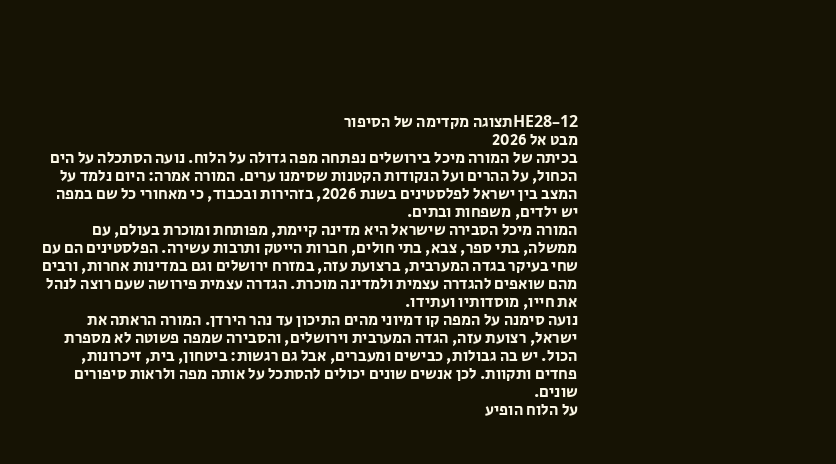HE28–12תצוגה מקדימה של הסיפור
מבט אל 2026
בכיתה של המורה מיכל בירושלים נפתחה מפה גדולה על הלוח. נועה הסתכלה על הים הכחול, על ההרים ועל הנקודות הקטנות שסימנו ערים. המורה אמרה: היום נלמד על המצב בין ישראל לפלסטינים בשנת 2026, בזהירות ובכבוד, כי מאחורי כל שם במפה יש ילדים, משפחות ובתים.
המורה מיכל הסבירה שישראל היא מדינה קיימת, מפותחת ומוכרת בעולם, עם ממשלה, בתי ספר, צבא, בתי חולים, חברות הייטק ותרבות עשירה. הפלסטינים הם עם שחי בעיקר בגדה המערבית, ברצועת עזה, במזרח ירושלים וגם במדינות אחרות, ורבים מהם שואפים להגדרה עצמית ולמדינה מוכרת. הגדרה עצמית פירושה שעם רוצה לנהל את חייו, מוסדותיו ועתידו.
נועה סימנה על המפה קו דמיוני מהים התיכון עד נהר הירדן. המורה הראתה את ישראל, רצועת עזה, הגדה המערבית וירושלים, והסבירה שמפה פשוטה לא מספרת הכול. יש בה גבולות, כבישים ומעברים, אבל גם רגשות: ביטחון, בית, זיכרונות, פחדים ותקוות. לכן אנשים שונים יכולים להסתכל על אותה מפה ולראות סיפורים שונים.
על הלוח הופיע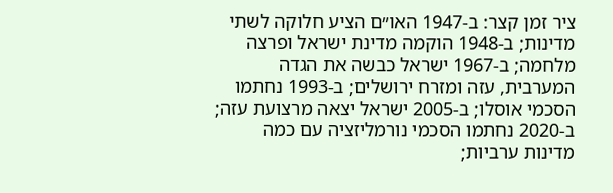ציר זמן קצר: ב-1947 האו״ם הציע חלוקה לשתי מדינות; ב-1948 הוקמה מדינת ישראל ופרצה מלחמה; ב-1967 ישראל כבשה את הגדה המערבית, עזה ומזרח ירושלים; ב-1993 נחתמו הסכמי אוסלו; ב-2005 ישראל יצאה מרצועת עזה; ב-2020 נחתמו הסכמי נורמליזציה עם כמה מדינות ערביות;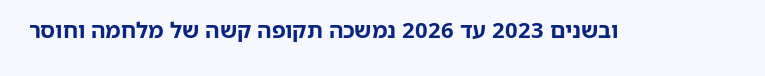ובשנים 2023 עד 2026 נמשכה תקופה קשה של מלחמה וחוסר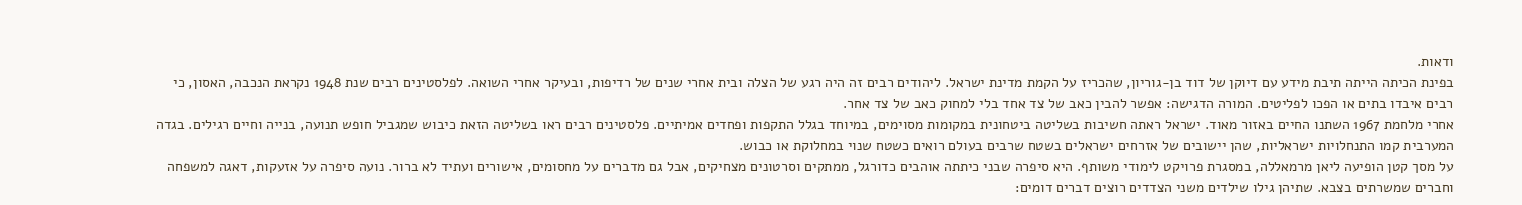ודאות.
בפינת הכיתה הייתה תיבת מידע עם דיוקן של דוד בן-גוריון, שהכריז על הקמת מדינת ישראל. ליהודים רבים זה היה רגע של הצלה ובית אחרי שנים של רדיפות, ובעיקר אחרי השואה. לפלסטינים רבים שנת 1948 נקראת הנכבה, האסון, כי רבים איבדו בתים או הפכו לפליטים. המורה הדגישה: אפשר להבין כאב של צד אחד בלי למחוק כאב של צד אחר.
אחרי מלחמת 1967 השתנו החיים באזור מאוד. ישראל ראתה חשיבות בשליטה ביטחונית במקומות מסוימים, במיוחד בגלל התקפות ופחדים אמיתיים. פלסטינים רבים ראו בשליטה הזאת כיבוש שמגביל חופש תנועה, בנייה וחיים רגילים. בגדה המערבית קמו התנחלויות ישראליות, שהן יישובים של אזרחים ישראלים בשטח שרבים בעולם רואים כשטח שנוי במחלוקת או כבוש.
על מסך קטן הופיעה ליאן מרמאללה, במסגרת פרויקט לימודי משותף. היא סיפרה שבני כיתתה אוהבים כדורגל, ממתקים וסרטונים מצחיקים, אבל גם מדברים על מחסומים, אישורים ועתיד לא ברור. נועה סיפרה על אזעקות, דאגה למשפחה וחברים שמשרתים בצבא. שתיהן גילו שילדים משני הצדדים רוצים דברים דומים: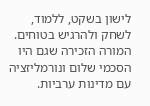לישון בשקט, ללמוד, לשחק ולהרגיש בטוחים.
המורה הזכירה שגם היו הסכמי שלום ונורמליזציה עם מדינות ערביות.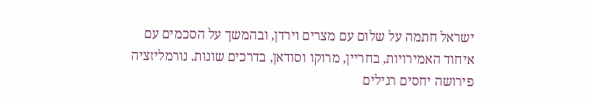ישראל חתמה על שלום עם מצרים וירדן, ובהמשך על הסכמים עם איחוד האמירויות, בחריין, מרוקו וסודאן, בדרכים שונות. נורמליזציה פירושה יחסים רגילים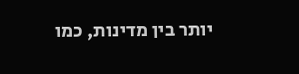יותר בין מדינות, כמו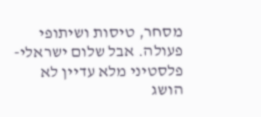מסחר, טיסות ושיתופי פעולה. אבל שלום ישראלי-פלסטיני מלא עדיין לא הושג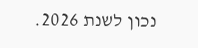נכון לשנת 2026.